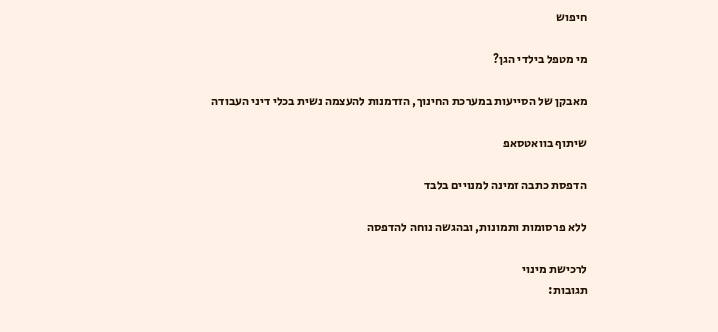חיפוש

מי מטפל בילדי הגן?

מאבקן של הסייעות במערכת החינוך, הזדמנות להעצמה נשית בכלי דיני העבודה

שיתוף בוואטסאפ

הדפסת כתבה זמינה למנויים בלבד

ללא פרסומות ותמונות, ובהגשה נוחה להדפסה

לרכישת מינוי
תגובות: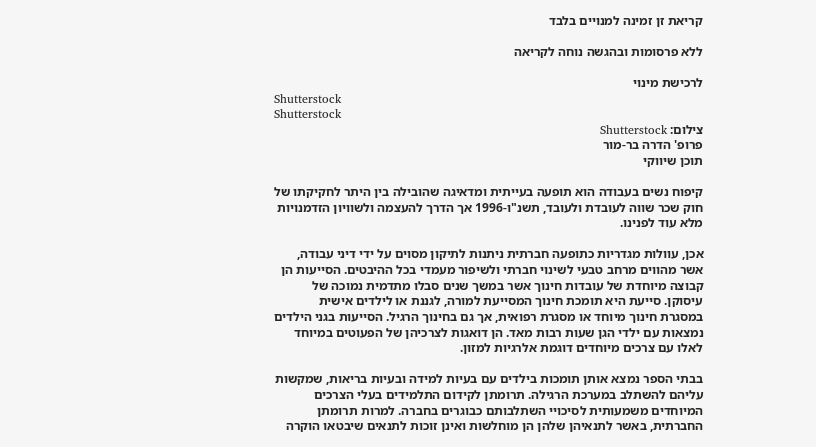קריאת זן זמינה למנויים בלבד

ללא פרסומות ובהגשה נוחה לקריאה

לרכישת מינוי
Shutterstock
Shutterstock
צילום: Shutterstock
פרופ' הדרה בר-מור
תוכן שיווקי

קיפוח נשים בעבודה הוא תופעה בעייתית ומדאיגה שהובילה בין היתר לחקיקתו של חוק שכר שווה לעובדת ולעובד, תשנ"ו-1996 אך הדרך להעצמה ולשוויון הזדמנויות מלא עוד לפנינו.

אכן, עוולות מגדריות כתופעה חברתית ניתנות לתיקון מסוים על ידי דיני עבודה, אשר מהווים מרחב טבעי לשינוי חברתי ולשיפור מעמדי בכל ההיבטים. הסייעות הן קבוצה מיוחדת של עובדות חינוך אשר במשך שנים סבלו מתדמית נמוכה של עיסוקן. סייעת היא תומכת חינוך המסייעת למורה, לגננת או לילדים אישית במסגרת חינוך מיוחד או מסגרת רפואית, אך גם בחינוך הרגיל. הסייעות בגני הילדים נמצאות עם ילדי הגן שעות רבות מאד. הן דואגות לצרכיהן של הפעוטים במיוחד לאלו עם צרכים מיוחדים דוגמת אלרגיות למזון.

בבתי הספר נמצא אותן תומכות בילדים עם בעיות למידה ובעיות בריאות, שמקשות עליהם להשתלב במערכת הרגילה. תרומתן לקידום התלמידים בעלי הצרכים המיוחדים משמעותית לסיכויי השתלבותם כבוגרים בחברה. למרות תרומתן החברתית, באשר לתנאיהן שלהן הן מוחלשות ואינן זוכות לתנאים שיבטאו הוקרה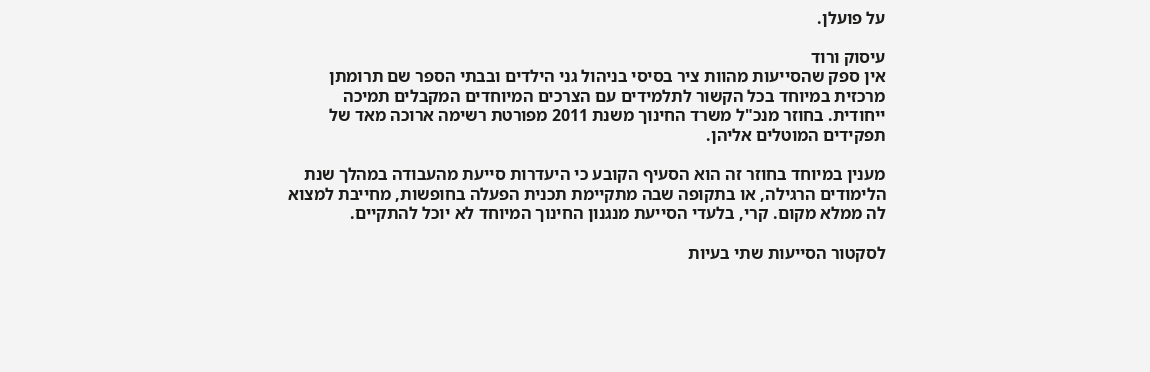על פועלן.

עיסוק ורוד
אין ספק שהסייעות מהוות ציר בסיסי בניהול גני הילדים ובבתי הספר שם תרומתן מרכזית במיוחד בכל הקשור לתלמידים עם הצרכים המיוחדים המקבלים תמיכה ייחודית. בחוזר מנכ"ל משרד החינוך משנת 2011 מפורטת רשימה ארוכה מאד של תפקידים המוטלים אליהן.

מענין במיוחד בחוזר זה הוא הסעיף הקובע כי היעדרות סייעת מהעבודה במהלך שנת הלימודים הרגילה, או בתקופה שבה מתקיימת תכנית הפעלה בחופשות, מחייבת למצוא לה ממלא מקום. קרי, בלעדי הסייעת מנגנון החינוך המיוחד לא יוכל להתקיים.

לסקטור הסייעות שתי בעיות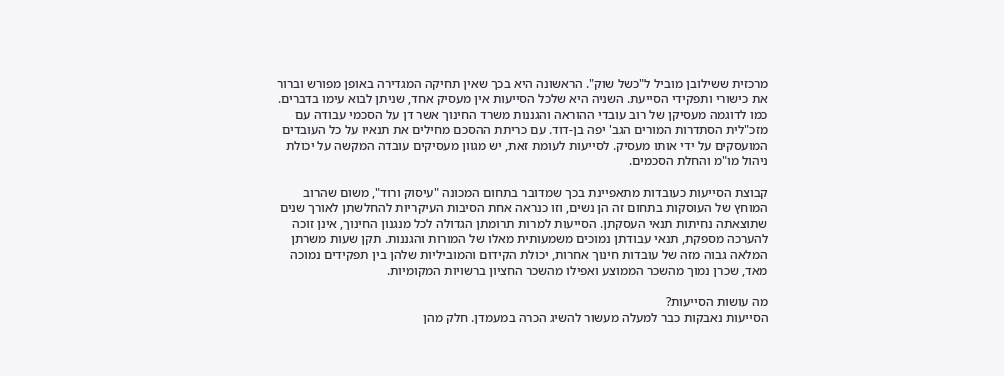מרכזית ששילובן מוביל ל"כשל שוק". הראשונה היא בכך שאין תחיקה המגדירה באופן מפורש וברור את כישורי ותפקידי הסייעת. השניה היא שלכל הסייעות אין מעסיק אחד, שניתן לבוא עימו בדברים. כמו לדוגמה מעסיקן של רוב עובדי ההוראה והגננות משרד החינוך אשר דן על הסכמי עבודה עם מזכ"לית הסתדרות המורים הגב' יפה בן-דוד. עם כריתת ההסכם מחילים את תנאיו על כל העובדים המועסקים על ידי אותו מעסיק. לסייעות לעומת זאת, יש מגוון מעסיקים עובדה המקשה על יכולת ניהול מו"מ והחלת הסכמים.

קבוצת הסייעות כעובדות מתאפיינת בכך שמדובר בתחום המכונה "עיסוק ורוד", משום שהרוב המוחץ של העוסקות בתחום זה הן נשים, וזו כנראה אחת הסיבות העיקריות להחלשתן לאורך שנים שתוצאתה נחיתות תנאי העסקתן. הסייעות למרות תרומתן הגדולה לכל מנגנון החינוך, אינן זוכה להערכה מספקת, תנאי עבודתן נמוכים משמעותית מאלו של המורות והגננות. תקן שעות משרתן המלאה גבוה מזה של עובדות חינוך אחרות, יכולת הקידום והמוביליות שלהן בין תפקידים נמוכה מאד, שכרן נמוך מהשכר הממוצע ואפילו מהשכר החציון ברשויות המקומיות.

מה עושות הסייעות?
הסייעות נאבקות כבר למעלה מעשור להשיג הכרה במעמדן. חלק מהן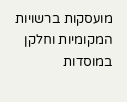מועסקות ברשויות המקומיות וחלקן במוסדות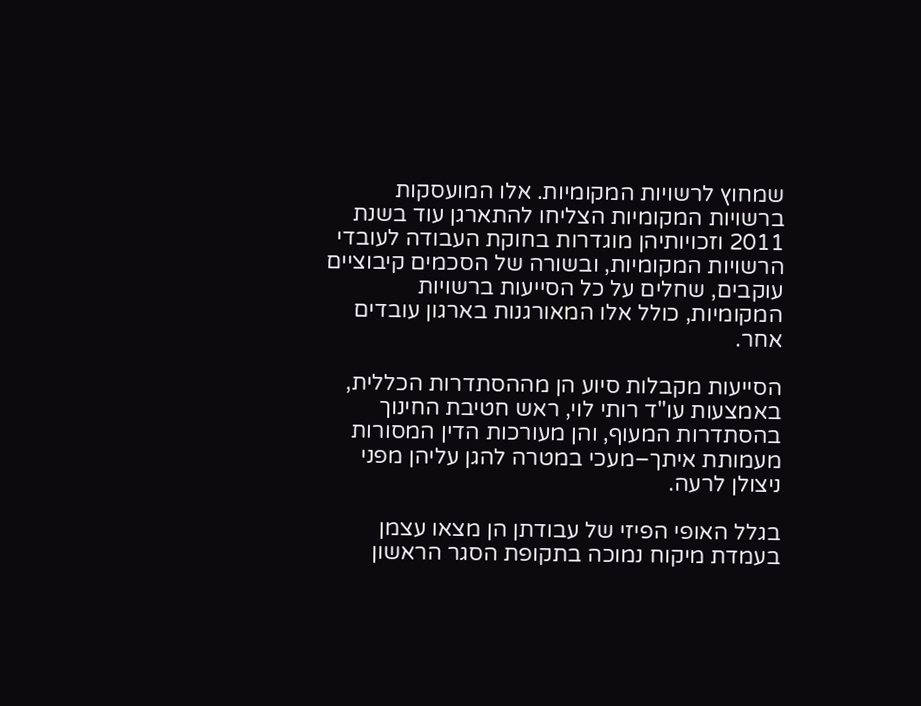שמחוץ לרשויות המקומיות. אלו המועסקות ברשויות המקומיות הצליחו להתארגן עוד בשנת 2011 וזכויותיהן מוגדרות בחוקת העבודה לעובדי הרשויות המקומיות, ובשורה של הסכמים קיבוציים עוקבים, שחלים על כל הסייעות ברשויות המקומיות, כולל אלו המאורגנות בארגון עובדים אחר.

הסייעות מקבלות סיוע הן מההסתדרות הכללית, באמצעות עו"ד רותי לוי, ראש חטיבת החינוך בהסתדרות המעוף, והן מעורכות הדין המסורות מעמותת איתך–מעכי במטרה להגן עליהן מפני ניצולן לרעה.

בגלל האופי הפיזי של עבודתן הן מצאו עצמן בעמדת מיקוח נמוכה בתקופת הסגר הראשון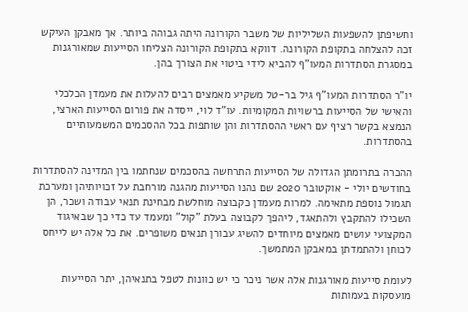וחשיפתן להשפעות השליליות של משבר הקורונה היתה גבוהה ביותר. אך מאבקן העיקש זכה להצלחה בתקופת הקורונה. דווקא בתקופת הקורונה הצליחו הסייעות שמאורגנות במסגרת הסתדרות המעו"ף להביא לידי ביטוי את הצורך בהן.

יו"ר הסתדרות המעו"ף גיל בר-טל משקיע מאמצים רבים להעלות את מעמדן הכלכלי והאישי של הסייעות ברשויות המקומיות. עו"ד לוי, ייסדה את פורום הסייעות הארצי, הנמצא בקשר רציף עם ראשי ההסתדרות והן שותפות בכל ההסכמים המשמעותיים בהסתדרות.

ההכרה בתרומתן הגדולה של הסייעות התרחשה בהסכמים שנחתמו בין המדינה להסתדרות בחודשים יולי - אוקטובר 2020 שם נהנו הסייעות מהגנה מורחבת על זכויותיהן ומערכת תגמול נוספת מתאימה. למרות מעמדן כקבוצה מוחלשת מבחינת תנאי עבודה ושכר, הן השכילו להתקבץ ולהתאגד, ליהפך לקבוצה בעלת "קול" ומעמד עד כדי כך שבאיגוד המקצועי עושים מאמצים מיוחדים להשיג עבורן תנאים משופרים. את כל אלה יש לייחס לכוחן ולהתמדתן במאבקן המתמשך.

לעומת סייעות מאורגנות אלה אשר ניכר כי יש כוונות לטפל בתנאיהן, יתר הסייעות מועסקות בעמותות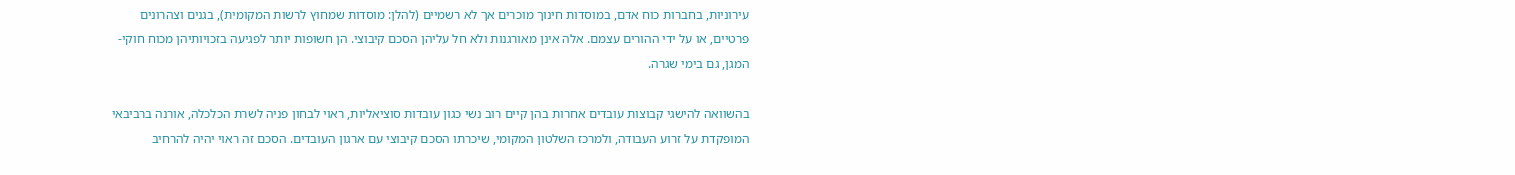עירוניות, בחברות כוח אדם, במוסדות חינוך מוכרים אך לא רשמיים (להלן: מוסדות שמחוץ לרשות המקומית), בגנים וצהרונים פרטיים, או על ידי ההורים עצמם. אלה אינן מאורגנות ולא חל עליהן הסכם קיבוצי. הן חשופות יותר לפגיעה בזכויותיהן מכוח חוקי-המגן, גם בימי שגרה.

בהשוואה להישגי קבוצות עובדים אחרות בהן קיים רוב נשי כגון עובדות סוציאליות, ראוי לבחון פניה לשרת הכלכלה, אורנה ברביבאי המופקדת על זרוע העבודה, ולמרכז השלטון המקומי, שיכרתו הסכם קיבוצי עם ארגון העובדים. הסכם זה ראוי יהיה להרחיב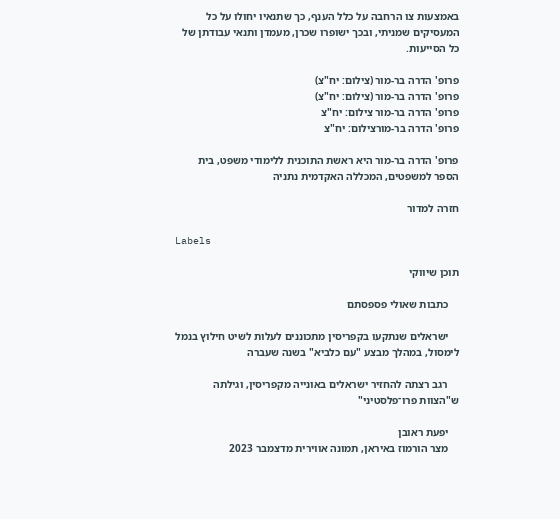באמצעות צו הרחבה על כלל הענף, כך שתנאיו יחולו על כל המעסיקים שמניתי, ובכך ישופרו שכרן, מעמדן ותנאי עבודתן של כל הסייעות.

פרופ' הדרה בר-מור (צילום: יח"צ)
פרופ' הדרה בר-מור (צילום: יח"צ)
פרופ' הדרה בר-מור צילום: יח"צ
פרופ' הדרה בר-מורצילום: יח"צ

פרופ' הדרה בר-מור היא ראשת התוכנית ללימודי משפט, בית הספר למשפטים, המכללה האקדמית נתניה

חזרה למדור

Labels

תוכן שיווקי

    כתבות שאולי פספסתם

    ישראלים שנתקעו בקפריסין מתכוננים לעלות לשיט חילוץ בנמל לימסול, במהלך מבצע "עם כלביא" בשנה שעברה

    רגב רצתה להחזיר ישראלים באונייה מקפריסין, וגילתה ש"הצוות פרו־פלסטיני"

    יפעת ראובן
    מצר הורמוז באיראן, תמונה אווירית מדצמבר 2023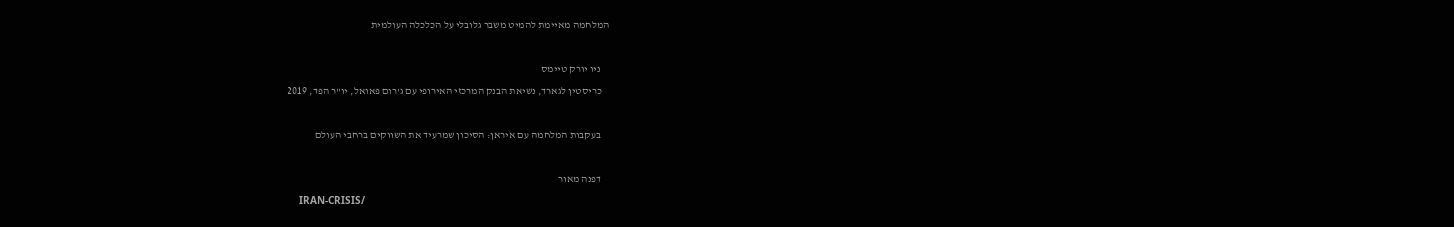המלחמה מאיימת להמיט משבר גלובלי על הכלכלה העולמית

    ניו יורק טיימס
    כריסטין לגארד, נשיאת הבנק המרכזי האירופי עם ג'רום פאואל, יו"ר הפד, 2019

    בעקבות המלחמה עם איראן: הסיכון שמרעיד את השווקים ברחבי העולם

    דפנה מאור
    IRAN-CRISIS/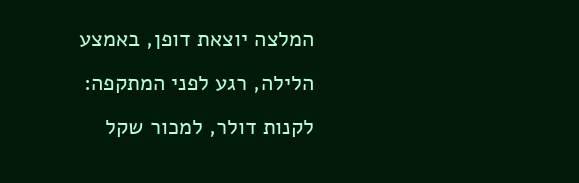המלצה יוצאת דופן, באמצע הלילה, רגע לפני המתקפה: לקנות דולר, למכור שקל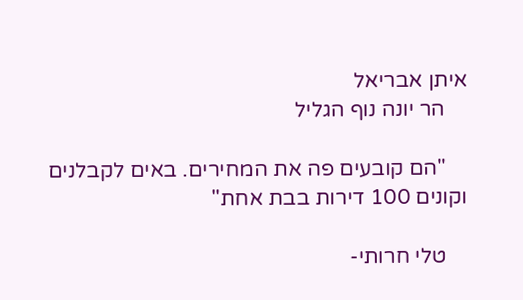איתן אבריאל
    הר יונה נוף הגליל

    "הם קובעים פה את המחירים. באים לקבלנים וקונים 100 דירות בבת אחת"

    טלי חרותי-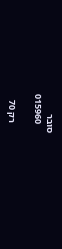סובר
    015960

    רק 70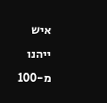איש ייהנו מ-100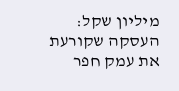מיליון שקל: העסקה שקורעת את עמק חפר